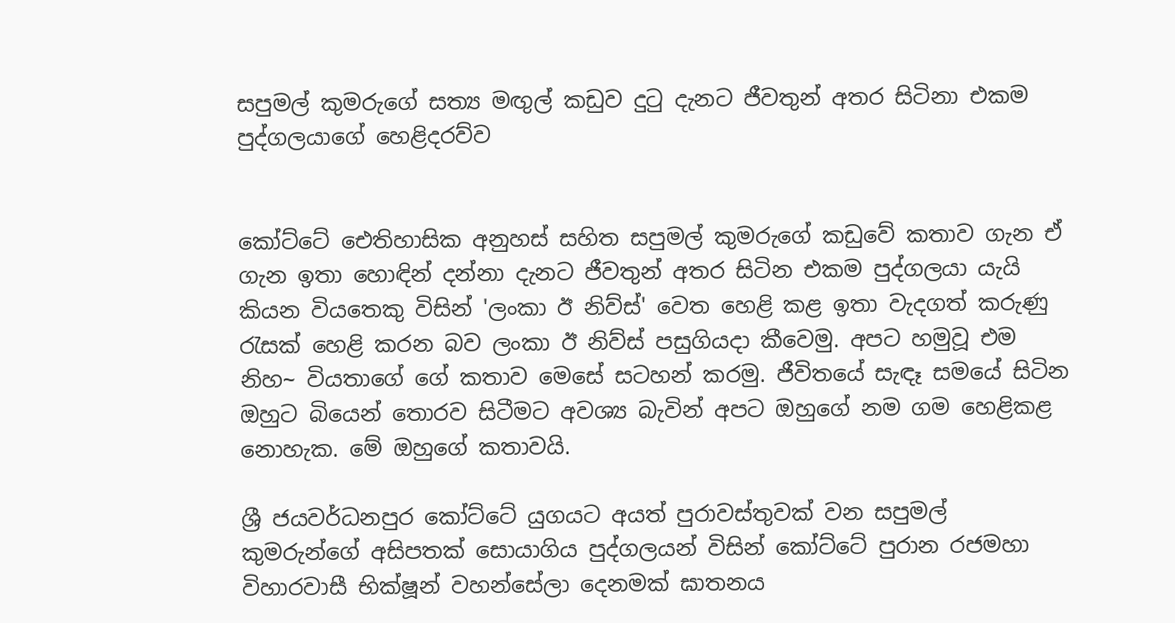සපුමල් කුමරුගේ සත්‍ය මඟුල් කඩුව දුටු දැනට ජීවතුන් අතර සිටිනා එකම පුද්ගලයාගේ හෙළිදරව්ව


කෝට්ටේ ඓතිහාසික අනුහස් සහිත සපුමල් කුමරුගේ කඩුවේ කතාව ගැන ඒ ගැන ඉතා හොඳින් දන්නා දැනට ජීවතුන් අතර සිටින එකම පුද්ගලයා යැයි කියන වියතෙකු විසින් 'ලංකා ඊ නිව්ස්' වෙත හෙළි කළ ඉතා වැදගත් කරුණු රැසක් හෙළි කරන බව ලංකා ඊ නිව්ස් පසුගියදා කීවෙමු. අපට හමුවූ එම නිහ~ වියතාගේ ගේ කතාව මෙසේ සටහන් කරමු. ජීවිතයේ සැඳෑ සමයේ සිටින ඔහුට බියෙන් තොරව සිටීමට අවශ්‍ය බැවින් අපට ඔහුගේ නම ගම හෙළිකළ නොහැක. මේ ඔහුගේ කතාවයි.

ශ්‍රී ජයවර්ධනපුර කෝට්ටේ යුගයට අයත් පුරාවස්තුවක් වන සපුමල් කුමරුන්ගේ අසිපතක් සොයාගිය පුද්ගලයන් විසින් කෝට්ටේ පුරාන රජමහා විහාරවාසී භික්ෂූන් වහන්සේලා දෙනමක් ඝාතනය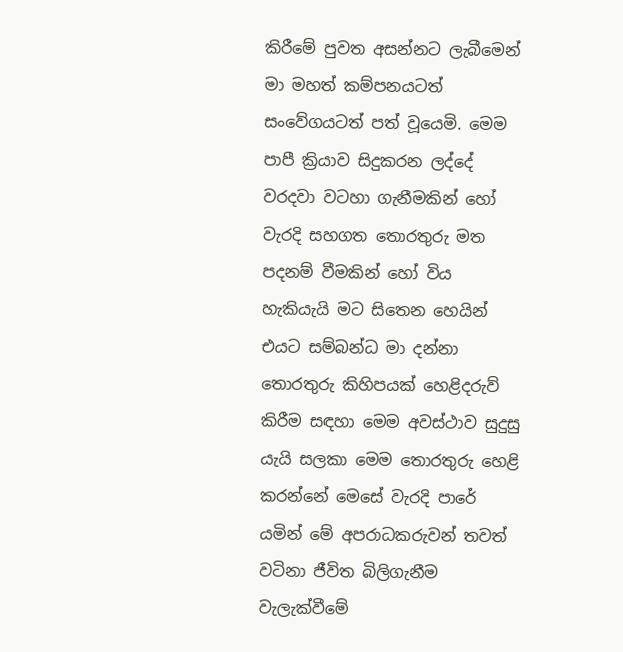කිරීමේ පුවත අසන්නට ලැබීමෙන් මා මහත් කම්පනයටත් සංවේගයටත් පත් වූයෙමි. මෙම පාපී ක්‍රියාව සිදුකරන ලද්දේ වරදවා වටහා ගැනීමකින් හෝ වැරදි සහගත තොරතුරු මත පදනම් වීමකින් හෝ විය හැකියැයි මට සිතෙන හෙයින් එයට සම්බන්ධ මා දන්නා තොරතුරු කිහිපයක් හෙළිදරුව් කිරීම සඳහා මෙම අවස්ථාව සුදුසු යැයි සලකා මෙම තොරතුරු හෙළි කරන්නේ මෙසේ වැරදි පාරේ යමින් මේ අපරාධකරුවන් තවත් වටිනා ජීවිත බිලිගැනීම වැලැක්වීමේ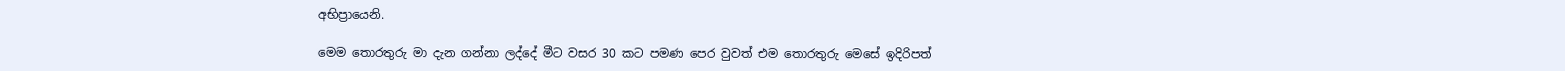අභිප්‍රායෙනි.

මෙම තොරතුරු මා දැන ගන්නා ලද්දේ මීට වසර 30 කට පමණ පෙර වුවත් එම තොරතුරු මෙසේ ඉදිරිපත්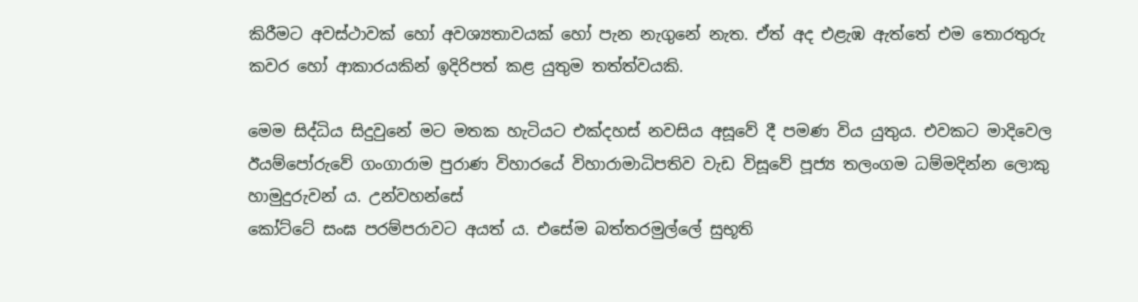කිරීමට අවස්ථාවක් හෝ අවශ්‍යතාවයක් හෝ පැන නැගුනේ නැත. ඒත් අද එළැඹ ඇත්තේ එම තොරතුරු කවර හෝ ආකාරයකින් ඉදිරිපත් කළ යුතුම තත්ත්වයකි.

මෙම සිද්ධිය සිදුවුනේ මට මතක හැටියට එක්දහස් නවසිය අසූවේ දී පමණ විය යුතුය. එවකට මාදිවෙල ඊයම්පෝරුවේ ගංගාරාම පුරාණ විහාරයේ විහාරාමාධිපතිව වැඩ විසූවේ පූජ්‍ය තලංගම ධම්මදින්න ලොකු හාමුදුරුවන් ය. උන්වහන්සේ
කෝට්ටේ සංඝ පරම්පරාවට අයත් ය. එසේම බත්තරමුල්ලේ සුභූති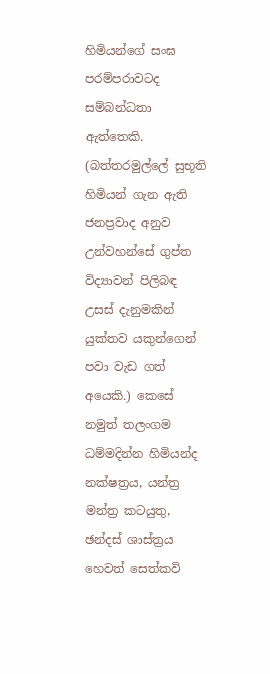හිමියන්ගේ සංඝ පරම්පරාවටද සම්බන්ධතා ඇත්තෙකි. (බත්තරමුල්ලේ සුභූති හිමියන් ගැන ඇති ජනප්‍රවාද අනුව උන්වහන්සේ ගුප්ත විද්‍යාවන් පිලිබඳ උසස් දැනුමකින් යුක්තව යකුන්ගෙන් පවා වැඩ ගත් අයෙකි.) කෙසේ නමුත් තලංගම ධම්මදින්න හිමියන්ද නක්ෂත්‍රය, යන්ත්‍ර මන්ත්‍ර කටයුතු, ඡන්දස් ශාස්ත්‍රය හෙවත් සෙත්කවි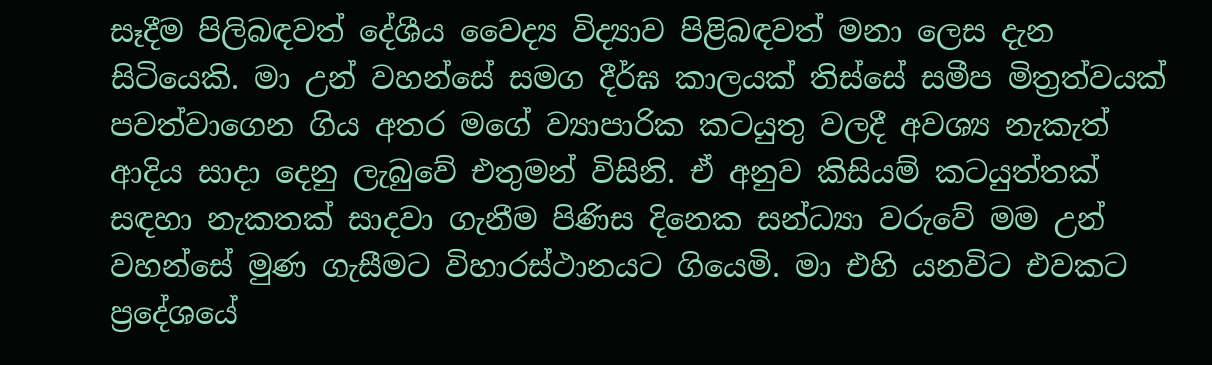සෑදීම පිලිබඳවත් දේශීය වෛද්‍ය විද්‍යාව පිළිබඳවත් මනා ලෙස දැන සිටියෙකි. මා උන් වහන්සේ සමග දීර්ඝ කාලයක් තිස්සේ සමීප මිත්‍රත්වයක් පවත්වාගෙන ගිය අතර මගේ ව්‍යාපාරික කටයුතු වලදී අවශ්‍ය නැකැත් ආදිය සාදා දෙනු ලැබුවේ එතුමන් විසිනි. ඒ අනුව කිසියම් කටයුත්තක් සඳහා නැකතක් සාදවා ගැනීම පිණිස දිනෙක සන්ධ්‍යා වරුවේ මම උන් වහන්සේ මුණ ගැසීමට විහාරස්ථානයට ගියෙමි. මා එහි යනවිට එවකට ප්‍රදේශයේ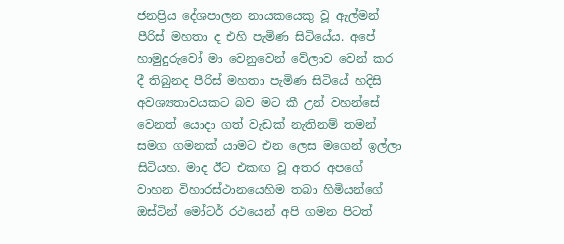ජනප්‍රිය දේශපාලන නායකයෙකු වූ ඇල්මන් පීරිස් මහතා ද එහි පැමිණ සිටියේය. අපේ හාමුදුරුවෝ මා වෙනුවෙන් වේලාව වෙන් කර දී තිබුනද පීරිස් මහතා පැමිණ සිටියේ හදිසි අවශ්‍යතාවයකට බව මට කී උන් වහන්සේ වෙනත් යොදා ගත් වැඩක් නැතිනම් තමන් සමග ගමනක් යාමට එන ලෙස මගෙන් ඉල්ලා සිටියහ. මාද ඊට එකඟ වූ අතර අපගේ වාහන විහාරස්ථානයෙහිම තබා හිමියන්ගේ ඔස්ටින් මෝටර් රථයෙන් අපි ගමන පිටත්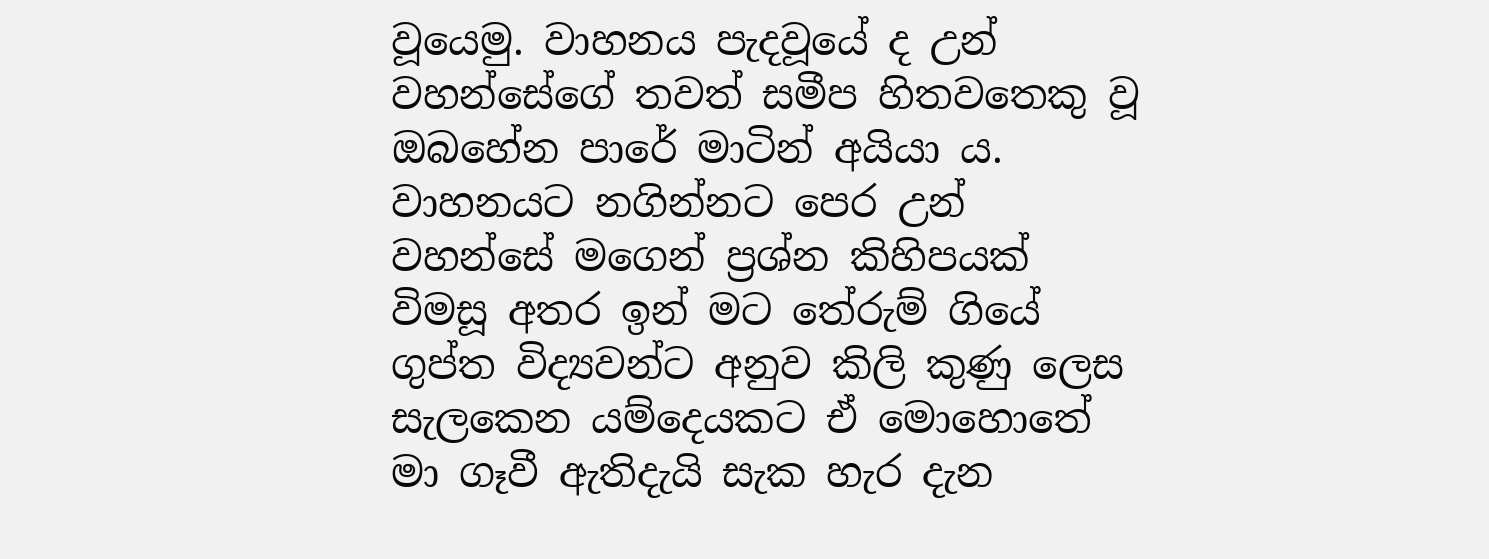වූයෙමු. වාහනය පැදවූයේ ද උන් වහන්සේගේ තවත් සමීප හිතවතෙකු වූ ඔබහේන පාරේ මාටින් අයියා ය. වාහනයට නගින්නට පෙර උන් වහන්සේ මගෙන් ප්‍රශ්න කිහිපයක් විමසූ අතර ඉන් මට තේරුම් ගියේ ගුප්ත විද්‍යවන්ට අනුව කිලි කුණු ලෙස සැලකෙන යම්දෙයකට ඒ මොහොතේ මා ගෑවී ඇතිදැයි සැක හැර දැන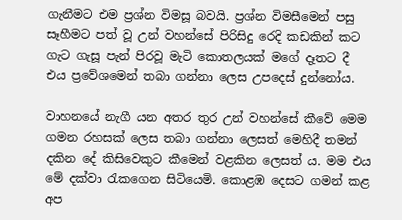ගැනීමට එම ප්‍රශ්න විමසූ බවයි. ප්‍රශ්න විමසීමෙන් පසු සෑහීමට පත් වූ උන් වහන්සේ පිරිසිදු රෙදි කඩකින් කට ගැට ගැසූ පැන් පිරවූ මැටි කොතලයක් මගේ දෑතට දී එය ප්‍රවේශමෙන් තබා ගන්නා ලෙස උපදෙස් දුන්නෝය.

වාහනයේ නැගී යන අතර තුර උන් වහන්සේ කීවේ මෙම ගමන රහසක් ලෙස තබා ගන්නා ලෙසත් මෙහිදී තමන් දකින දේ කිසිවෙකුට කීමෙන් වළකින ලෙසත් ය. මම එය මේ දක්වා රැකගෙන සිටියෙමි. කොළඹ දෙසට ගමන් කළ අප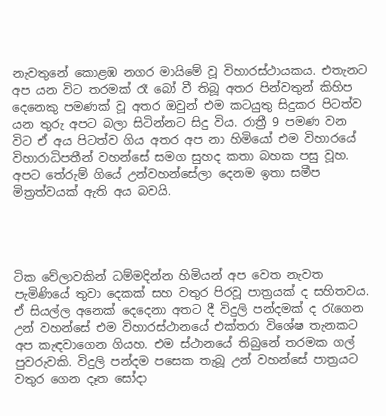නැවතුනේ කොළඹ නගර මායිමේ වූ විහාරස්ථායකය. එතැනට අප යන විට තරමක් රෑ බෝ වී තිබූ අතර පින්වතුන් කිහිප දෙනෙකු පමණක් වූ අතර ඔවුන් එම කටයුතු සිදුකර පිටත්ව යන තුරු අපට බලා සිටින්නට සිදු විය. රාත්‍රී 9 පමණ වන විට ඒ අය පිටත්ව ගිය අතර අප නා හිමියෝ එම විහාරයේ විහාරාධිපතීන් වහන්සේ සමග සුහද කතා බහක පසු වූහ. අපට තේරුම් ගියේ උන්වහන්සේලා දෙනම ඉතා සමීප මිත්‍රත්වයක් ඇති අය බවයි.




ටික වේලාවකින් ධම්මදින්න හිමියන් අප වෙත නැවත පැමිණියේ තුවා දෙකක් සහ වතුර පිරවූ පාත්‍රයක් ද සහිතවය. ඒ සියල්ල අනෙක් දෙදෙනා අතට දී විදුලි පන්දමක් ද රැගෙන උන් වහන්සේ එම විහාරස්ථානයේ එක්තරා විශේෂ තැනකට අප කැඳවාගෙන ගියහ. එම ස්ථානයේ තිබුනේ තරමක ගල් පුවරුවකි. විදුලි පන්දම පසෙක තැබූ උන් වහන්සේ පාත්‍රයට වතුර ගෙන දෑත සෝදා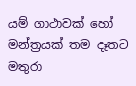යම් ගාථාවක් හෝ මන්ත්‍රයක් තම දෑතට මතුරා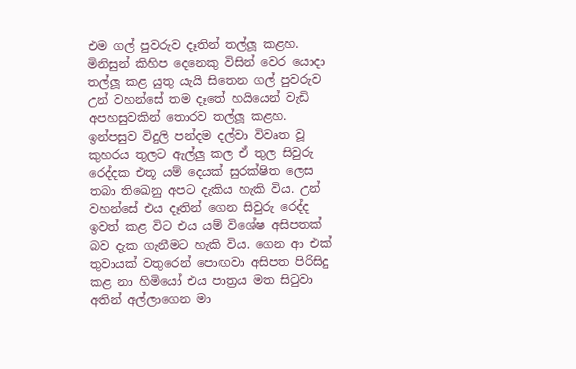එම ගල් පුවරුව දෑතින් තල්ලූ කළහ. මිනිසුන් කිහිප දෙනෙකු විසින් වෙර යොදා තල්ලූ කළ යුතු යැයි සිතෙන ගල් පුවරුව උන් වහන්සේ තම දෑතේ හයියෙන් වැඩි අපහසුවකින් තොරව තල්ලූ කළහ. ඉන්පසුව විදුලි පන්දම දල්වා විවෘත වූ කුහරය තුලට ඇල්ලු කල ඒ තුල සිවුරු රෙද්දක එතූ යම් දෙයක් සුරක්ෂිත ලෙස තබා තිඛෙනු අපට දැකිය හැකි විය. උන් වහන්සේ එය දෑතින් ගෙන සිවුරු රෙද්ද ඉවත් කළ විට එය යම් විශේෂ අසිපතක් බව දැක ගැනීමට හැකි විය. ගෙන ආ එක් තුවායක් වතුරෙන් පොඟවා අසිපත පිරිසිදු කළ නා හිමියෝ එය පාත්‍රය මත සිටුවා අතින් අල්ලාගෙන මා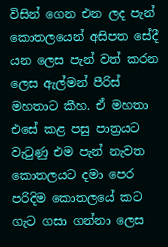විසින් ගෙන එන ලද පැන් කොතලයෙන් අසිපත සේදී යන ලෙස පැන් වත් කරන ලෙස ඇල්මන් පීරිස් මහතාට කීහ. ඒ මහතා එසේ කළ පසු පාත්‍රයට වැටුණු එම පැන් නැවත කොතලයට දමා පෙර පරිදිම කොතලයේ කට ගැට ගසා ගන්නා ලෙස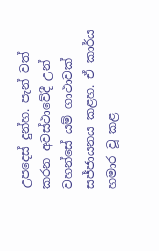උපදෙස් දුන්හ. පැන් වත් කරන අවස්ථාවේදී උන් වහන්සේ යම් ගාථාවක් සජ්ජායනය කළහ. ඒ කාර්ය හමාර වූ කළ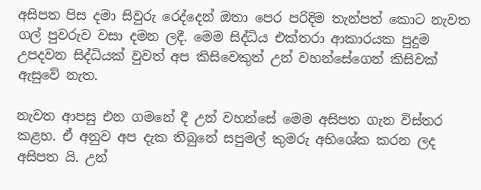අසිපත පිස දමා සිවුරු රෙද්දෙන් ඔතා පෙර පරිදිම තැන්පත් කොට නැවත ගල් පුවරුව වසා දමන ලදී. මෙම සිද්ධිය එක්තරා ආකාරයක පුදුම උපදවන සිද්ධියක් වුවත් අප කිසිවෙකුත් උන් වහන්සේගෙන් කිසිවක් ඇසුවේ නැත.

නැවත ආපසු එන ගමනේ දී උන් වහන්සේ මෙම අසිපත ගැන විස්තර කළහ. ඒ අනුව අප දැක තිබුනේ සපුමල් කුමරු අභිශේක කරන ලද අසිපත යි. උන්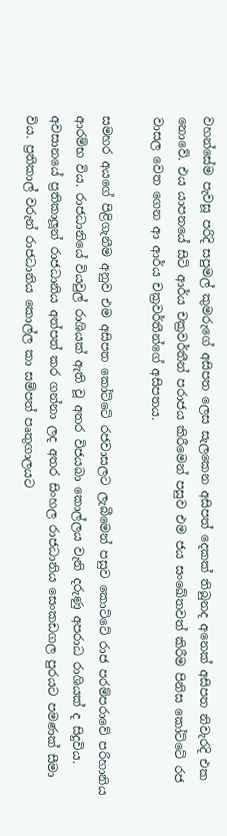වහන්සේම පැවසූ පරිදි සපුමල් කුමරුගේ අසිපත ලෙස සැලකෙන අසිපත් දෙකක් තිබුනද අනෙක් අසිපත නිවැරදි එක නොවේ. එය යාපනයේ සිටි ආර්ය චක්‍රවර්තීන් පරාජය කිරීමෙන් පසුව එම ජය සංඛේතවත් කිරීම පිනිස කෝට්ටේ රජ වාසල වෙත ගෙන ආ ආර්ය චක්‍රවර්තීන්ගේ අසිපතය.

සමහර අයගේ පිළිගැනීම අනුව එම අසිපත කෝට්ටේ රජවාසලට ලැබීමෙන් පසුව කොට්ටේ රාජ පරම්පරාවේ පරිහානිය ආරම්භ විය. රාජධානියේ වියවුල් රාශියක් ඇති වූ අතර විජයබා කොල්ලය වැනි දරුණු අපරාධ රාශියක් ද සිදුවිය. අවසානයේ ප්‍රතිකාලූන් රාජධානිය අත්පත් කර ගන්නා ලද අතර සිංහල රාජධානිය සෙංකඩගල පුරයට පමණක් සීමා විය. ප්‍රතිකාල් වරුන් රාජධානිය කොල්ල කා සම්පත් පෘතුගාලයට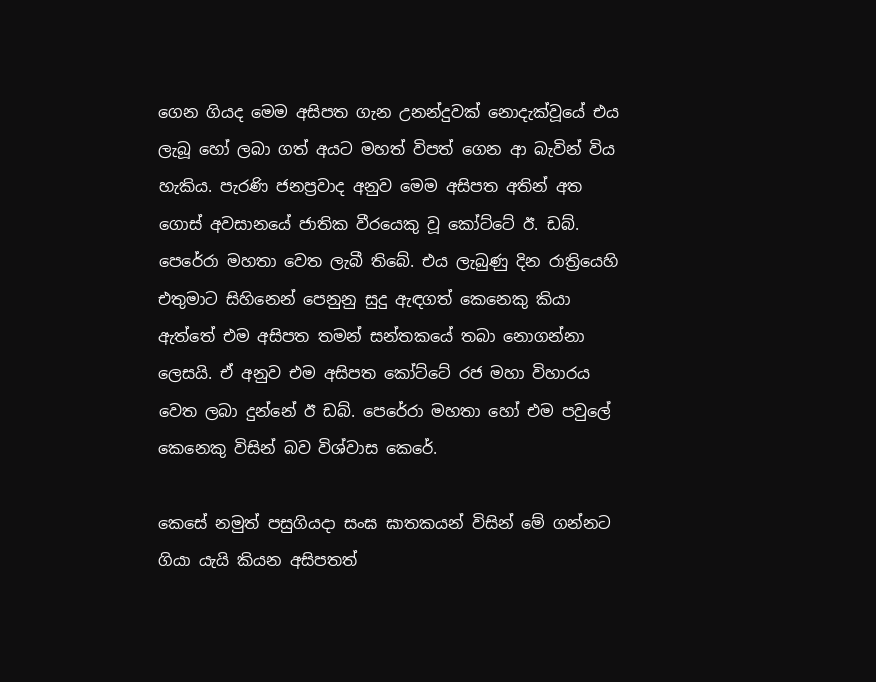ගෙන ගියද මෙම අසිපත ගැන උනන්දුවක් නොදැක්වූයේ එය ලැබූ හෝ ලබා ගත් අයට මහත් විපත් ගෙන ආ බැවින් විය හැකිය. පැරණි ජනප්‍රවාද අනුව මෙම අසිපත අතින් අත ගොස් අවසානයේ ජාතික වීරයෙකු වූ කෝට්ටේ ඊ. ඩබ්. පෙරේරා මහතා වෙත ලැබී තිබේ. එය ලැබුණු දින රාත්‍රියෙහි එතුමාට සිහිනෙන් පෙනුනු සුදු ඇඳගත් කෙනෙකු කියා ඇත්තේ එම අසිපත තමන් සන්තකයේ තබා නොගන්නා ලෙසයි. ඒ අනුව එම අසිපත කෝට්ටේ රජ මහා විහාරය වෙත ලබා දුන්නේ ඊ ඩබ්. පෙරේරා මහතා හෝ එම පවුලේ කෙනෙකු විසින් බව විශ්වාස කෙරේ.

කෙසේ නමුත් පසුගියදා සංඝ ඝාතකයන් විසින් මේ ගන්නට ගියා යැයි කියන අසිපතත්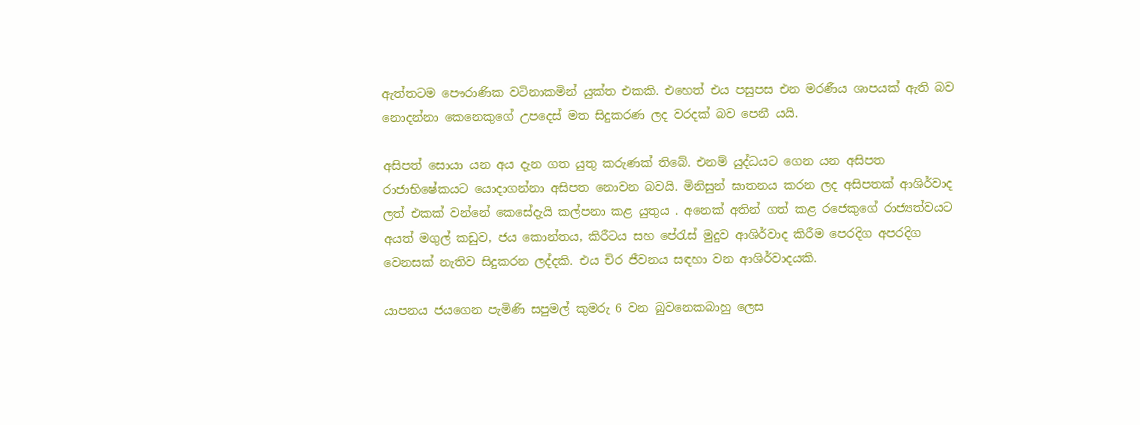ඇත්තටම පෞරාණික වටිනාකමින් යුක්ත එකකි. එහෙත් එය පසුපස එන මරණීය ශාපයක් ඇති බව නොදන්නා කෙනෙකුගේ උපදෙස් මත සිදුකරණ ලද වරදක් බව පෙනී යයි.

අසිපත් සොයා යන අය දැන ගත යුතු කරුණක් තිබේ. එනම් යුද්ධයට ගෙන යන අසිපත රාජාභිෂේකයට යොදාගන්නා අසිපත නොවන බවයි. මිනිසුන් ඝාතනය කරන ලද අසිපතක් ආශිර්වාද ලත් එකක් වන්නේ කෙසේදැයි කල්පනා කළ යුතුය . අනෙක් අතින් ගත් කළ රජෙකුගේ රාජ්‍යත්වයට අයත් මගුල් කඩුව, ජය කොන්තය, කිරීටය සහ පේරැස් මුදුව ආශිර්වාද කිරීම පෙරදිග අපරදිග වෙනසක් නැතිව සිදුකරන ලද්දකි. එය චිර ජීවනය සඳහා වන ආශිර්වාදයකි.

යාපනය ජයගෙන පැමිණි සපුමල් කුමරු 6 වන බුවනෙකබාහු ලෙස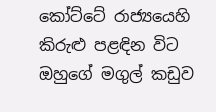කෝට්ටේ රාජ්‍යයෙහි කිරුළු පළඳින විට ඔහුගේ මගුල් කඩුව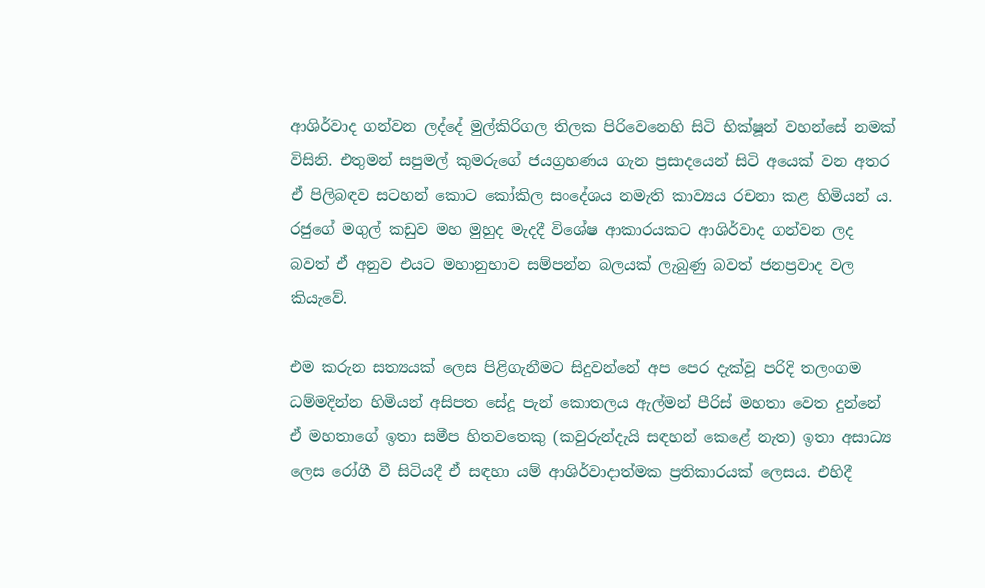ආශිර්වාද ගන්වන ලද්දේ මුල්කිරිගල තිලක පිරිවෙනෙහි සිටි භික්ෂූන් වහන්සේ නමක් විසිනි. එතුමන් සපුමල් කුමරුගේ ජයග්‍රහණය ගැන ප්‍රසාදයෙන් සිටි අයෙක් වන අතර ඒ පිලිබඳව සටහන් කොට කෝකිල සංදේශය නමැති කාව්‍යය රචනා කළ හිමියන් ය. රජුගේ මගුල් කඩුව මහ මුහුද මැදදී විශේෂ ආකාරයකට ආශිර්වාද ගන්වන ලද බවත් ඒ අනුව එයට මහානුභාව සම්පන්න බලයක් ලැබුණු බවත් ජනප්‍රවාද වල කියැවේ.

එම කරුන සත්‍යයක් ලෙස පිළිගැනීමට සිදුවන්නේ අප පෙර දැක්වූ පරිදි තලංගම ධම්මදින්න හිමියන් අසිපත සේදූ පැන් කොතලය ඇල්මන් පීරිස් මහතා වෙත දුන්නේ ඒ මහතාගේ ඉතා සමීප හිතවතෙකු (කවුරුන්දැයි සඳහන් කෙළේ නැත) ඉතා අසාධ්‍ය ලෙස රෝගී වී සිටියදී ඒ සඳහා යම් ආශිර්වාදාත්මක ප්‍රතිකාරයක් ලෙසය. එහිදී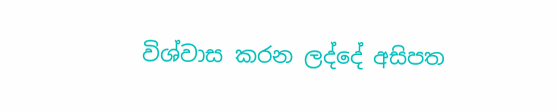විශ්වාස කරන ලද්දේ අසිපත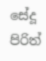සේදූ පිරිත්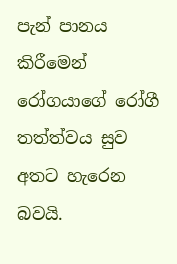පැන් පානය කිරීමෙන් රෝගයාගේ රෝගී තත්ත්වය සුව අතට හැරෙන බවයි.